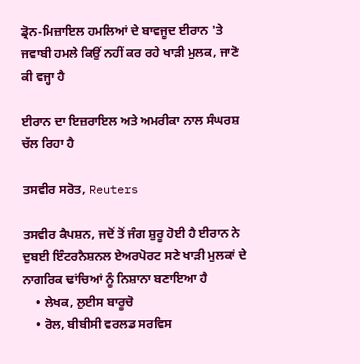ਡ੍ਰੋਨ-ਮਿਜ਼ਾਇਲ ਹਮਲਿਆਂ ਦੇ ਬਾਵਜੂਦ ਈਰਾਨ 'ਤੇ ਜਵਾਬੀ ਹਮਲੇ ਕਿਉਂ ਨਹੀਂ ਕਰ ਰਹੇ ਖਾੜੀ ਮੁਲਕ, ਜਾਣੋ ਕੀ ਵਜ੍ਹਾ ਹੈ

ਈਰਾਨ ਦਾ ਇਜ਼ਰਾਇਲ ਅਤੇ ਅਮਰੀਕਾ ਨਾਲ ਸੰਘਰਸ਼ ਚੱਲ ਰਿਹਾ ਹੈ

ਤਸਵੀਰ ਸਰੋਤ, Reuters

ਤਸਵੀਰ ਕੈਪਸ਼ਨ, ਜਦੋਂ ਤੋਂ ਜੰਗ ਸ਼ੁਰੂ ਹੋਈ ਹੈ ਈਰਾਨ ਨੇ ਦੁਬਈ ਇੰਟਰਨੈਸ਼ਨਲ ਏਅਰਪੋਰਟ ਸਣੇ ਖਾੜੀ ਮੁਲਕਾਂ ਦੇ ਨਾਗਰਿਕ ਢਾਂਚਿਆਂ ਨੂੰ ਨਿਸ਼ਾਨਾ ਬਣਾਇਆ ਹੈ
    • ਲੇਖਕ, ਲੁਈਸ ਬਾਰੂਚੋ
    • ਰੋਲ, ਬੀਬੀਸੀ ਵਰਲਡ ਸਰਵਿਸ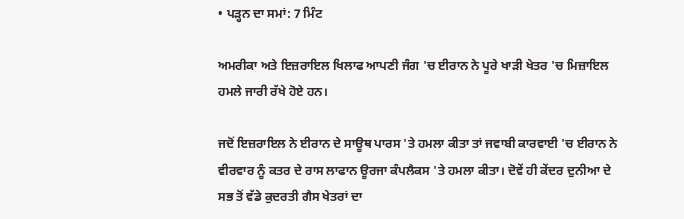• ਪੜ੍ਹਨ ਦਾ ਸਮਾਂ: 7 ਮਿੰਟ

ਅਮਰੀਕਾ ਅਤੇ ਇਜ਼ਰਾਇਲ ਖਿਲਾਫ ਆਪਣੀ ਜੰਗ 'ਚ ਈਰਾਨ ਨੇ ਪੂਰੇ ਖਾੜੀ ਖੇਤਰ 'ਚ ਮਿਜ਼ਾਇਲ ਹਮਲੇ ਜਾਰੀ ਰੱਖੇ ਹੋਏ ਹਨ।

ਜਦੋਂ ਇਜ਼ਰਾਇਲ ਨੇ ਈਰਾਨ ਦੇ ਸਾਊਥ ਪਾਰਸ 'ਤੇ ਹਮਲਾ ਕੀਤਾ ਤਾਂ ਜਵਾਬੀ ਕਾਰਵਾਈ 'ਚ ਈਰਾਨ ਨੇ ਵੀਰਵਾਰ ਨੂੰ ਕਤਰ ਦੇ ਰਾਸ ਲਾਫਾਨ ਊਰਜਾ ਕੰਪਲੈਕਸ 'ਤੇ ਹਮਲਾ ਕੀਤਾ। ਦੋਵੇਂ ਹੀ ਕੇਂਦਰ ਦੁਨੀਆ ਦੇ ਸਭ ਤੋਂ ਵੱਡੇ ਕੁਦਰਤੀ ਗੈਸ ਖੇਤਰਾਂ ਦਾ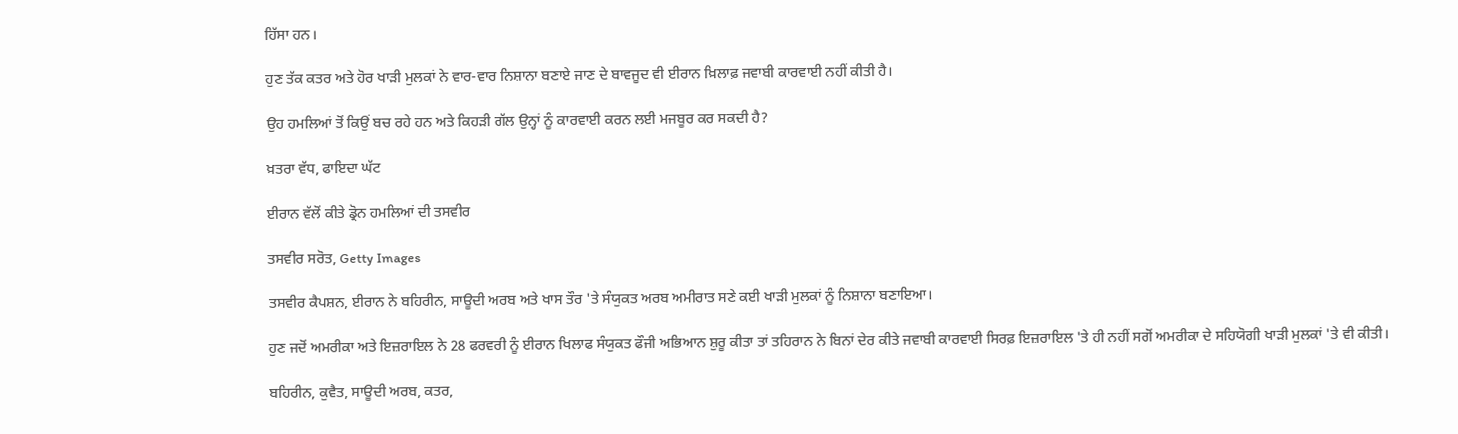ਹਿੱਸਾ ਹਨ।

ਹੁਣ ਤੱਕ ਕਤਰ ਅਤੇ ਹੋਰ ਖਾੜੀ ਮੁਲਕਾਂ ਨੇ ਵਾਰ-ਵਾਰ ਨਿਸ਼ਾਨਾ ਬਣਾਏ ਜਾਣ ਦੇ ਬਾਵਜੂਦ ਵੀ ਈਰਾਨ ਖ਼ਿਲਾਫ਼ ਜਵਾਬੀ ਕਾਰਵਾਈ ਨਹੀਂ ਕੀਤੀ ਹੈ।

ਉਹ ਹਮਲਿਆਂ ਤੋਂ ਕਿਉਂ ਬਚ ਰਹੇ ਹਨ ਅਤੇ ਕਿਹੜੀ ਗੱਲ ਉਨ੍ਹਾਂ ਨੂੰ ਕਾਰਵਾਈ ਕਰਨ ਲਈ ਮਜਬੂਰ ਕਰ ਸਕਦੀ ਹੈ?

ਖ਼ਤਰਾ ਵੱਧ, ਫਾਇਦਾ ਘੱਟ

ਈਰਾਨ ਵੱਲੋਂ ਕੀਤੇ ਡ੍ਰੋਨ ਹਮਲਿਆਂ ਦੀ ਤਸਵੀਰ

ਤਸਵੀਰ ਸਰੋਤ, Getty Images

ਤਸਵੀਰ ਕੈਪਸ਼ਨ, ਈਰਾਨ ਨੇ ਬਹਿਰੀਨ, ਸਾਊਦੀ ਅਰਬ ਅਤੇ ਖਾਸ ਤੌਰ 'ਤੇ ਸੰਯੁਕਤ ਅਰਬ ਅਮੀਰਾਤ ਸਣੇ ਕਈ ਖਾੜੀ ਮੁਲਕਾਂ ਨੂੰ ਨਿਸ਼ਾਨਾ ਬਣਾਇਆ।

ਹੁਣ ਜਦੋਂ ਅਮਰੀਕਾ ਅਤੇ ਇਜ਼ਰਾਇਲ ਨੇ 28 ਫਰਵਰੀ ਨੂੰ ਈਰਾਨ ਖਿਲਾਫ ਸੰਯੁਕਤ ਫੌਜੀ ਅਭਿਆਨ ਸ਼ੁਰੂ ਕੀਤਾ ਤਾਂ ਤਹਿਰਾਨ ਨੇ ਬਿਨਾਂ ਦੇਰ ਕੀਤੇ ਜਵਾਬੀ ਕਾਰਵਾਈ ਸਿਰਫ਼ ਇਜ਼ਰਾਇਲ 'ਤੇ ਹੀ ਨਹੀਂ ਸਗੋਂ ਅਮਰੀਕਾ ਦੇ ਸਹਿਯੋਗੀ ਖਾੜੀ ਮੁਲਕਾਂ 'ਤੇ ਵੀ ਕੀਤੀ।

ਬਹਿਰੀਨ, ਕੁਵੈਤ, ਸਾਊਦੀ ਅਰਬ, ਕਤਰ,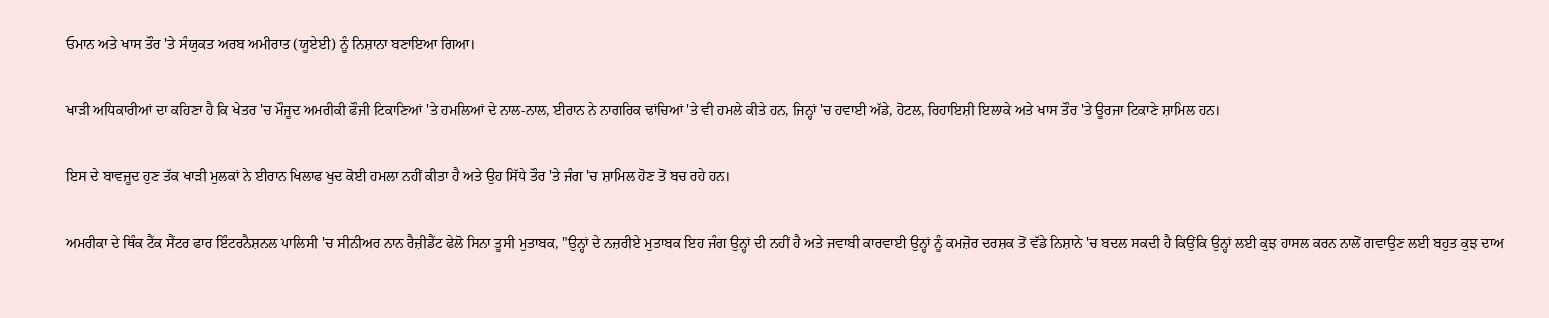ਓਮਾਨ ਅਤੇ ਖਾਸ ਤੌਰ 'ਤੇ ਸੰਯੁਕਤ ਅਰਬ ਅਮੀਰਾਤ (ਯੂਏਈ) ਨੂੰ ਨਿਸ਼ਾਨਾ ਬਣਾਇਆ ਗਿਆ।

ਖਾੜੀ ਅਧਿਕਾਰੀਆਂ ਦਾ ਕਹਿਣਾ ਹੈ ਕਿ ਖੇਤਰ 'ਚ ਮੌਜੂਦ ਅਮਰੀਕੀ ਫੌਜੀ ਟਿਕਾਣਿਆਂ 'ਤੇ ਹਮਲਿਆਂ ਦੇ ਨਾਲ-ਨਾਲ, ਈਰਾਨ ਨੇ ਨਾਗਰਿਕ ਢਾਂਚਿਆਂ 'ਤੇ ਵੀ ਹਮਲੇ ਕੀਤੇ ਹਨ, ਜਿਨ੍ਹਾਂ 'ਚ ਹਵਾਈ ਅੱਡੇ, ਹੋਟਲ, ਰਿਹਾਇਸ਼ੀ ਇਲਾਕੇ ਅਤੇ ਖਾਸ ਤੌਰ 'ਤੇ ਊਰਜਾ ਟਿਕਾਣੇ ਸ਼ਾਮਿਲ ਹਨ।

ਇਸ ਦੇ ਬਾਵਜੂਦ ਹੁਣ ਤੱਕ ਖਾੜੀ ਮੁਲਕਾਂ ਨੇ ਈਰਾਨ ਖਿਲਾਫ ਖੁਦ ਕੋਈ ਹਮਲਾ ਨਹੀਂ ਕੀਤਾ ਹੈ ਅਤੇ ਉਹ ਸਿੱਧੇ ਤੌਰ 'ਤੇ ਜੰਗ 'ਚ ਸ਼ਾਮਿਲ ਹੋਣ ਤੋਂ ਬਚ ਰਹੇ ਹਨ।

ਅਮਰੀਕਾ ਦੇ ਥਿੰਕ ਟੈਂਕ ਸੈਂਟਰ ਫਾਰ ਇੰਟਰਨੈਸ਼ਨਲ ਪਾਲਿਸੀ 'ਚ ਸੀਨੀਅਰ ਨਾਨ ਰੈਜ਼ੀਡੈਂਟ ਫੇਲੋ ਸਿਨਾ ਤੂਸੀ ਮੁਤਾਬਕ, "ਉਨ੍ਹਾਂ ਦੇ ਨਜ਼ਰੀਏ ਮੁਤਾਬਕ ਇਹ ਜੰਗ ਉਨ੍ਹਾਂ ਦੀ ਨਹੀਂ ਹੈ ਅਤੇ ਜਵਾਬੀ ਕਾਰਵਾਈ ਉਨ੍ਹਾਂ ਨੂੰ ਕਮਜ਼ੋਰ ਦਰਸ਼ਕ ਤੋਂ ਵੱਡੇ ਨਿਸ਼ਾਨੇ 'ਚ ਬਦਲ ਸਕਦੀ ਹੈ ਕਿਉਂਕਿ ਉਨ੍ਹਾਂ ਲਈ ਕੁਝ ਹਾਸਲ ਕਰਨ ਨਾਲੋਂ ਗਵਾਉਣ ਲਈ ਬਹੁਤ ਕੁਝ ਦਾਅ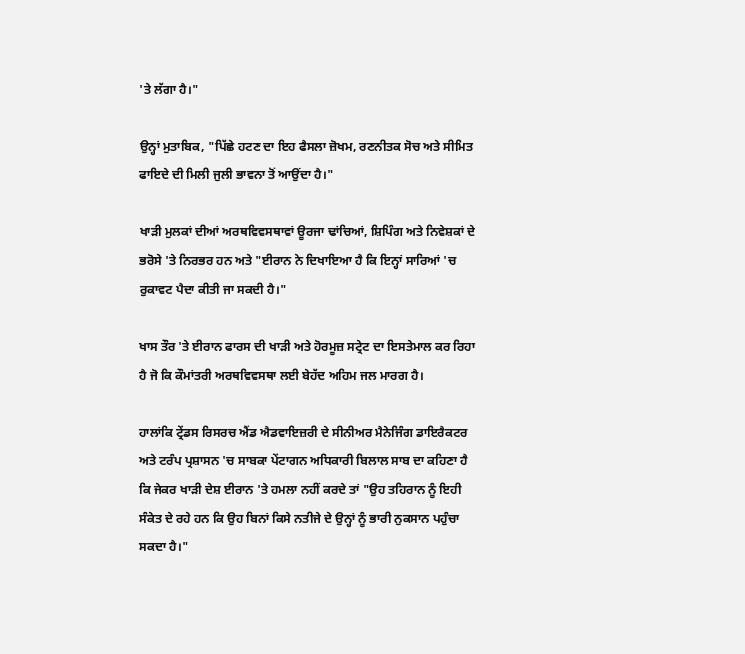'ਤੇ ਲੱਗਾ ਹੈ।"

ਉਨ੍ਹਾਂ ਮੁਤਾਬਿਕ, "ਪਿੱਛੇ ਹਟਣ ਦਾ ਇਹ ਫੈਸਲਾ ਜ਼ੋਖਮ, ਰਣਨੀਤਕ ਸੋਚ ਅਤੇ ਸੀਮਿਤ ਫਾਇਦੇ ਦੀ ਮਿਲੀ ਜੁਲੀ ਭਾਵਨਾ ਤੋਂ ਆਉਂਦਾ ਹੈ।"

ਖਾੜੀ ਮੁਲਕਾਂ ਦੀਆਂ ਅਰਥਵਿਵਸਥਾਵਾਂ ਊਰਜਾ ਢਾਂਚਿਆਂ, ਸ਼ਿਪਿੰਗ ਅਤੇ ਨਿਵੇਸ਼ਕਾਂ ਦੇ ਭਰੋਸੇ 'ਤੇ ਨਿਰਭਰ ਹਨ ਅਤੇ "ਈਰਾਨ ਨੇ ਦਿਖਾਇਆ ਹੈ ਕਿ ਇਨ੍ਹਾਂ ਸਾਰਿਆਂ 'ਚ ਰੁਕਾਵਟ ਪੈਦਾ ਕੀਤੀ ਜਾ ਸਕਦੀ ਹੈ।"

ਖਾਸ ਤੌਰ 'ਤੇ ਈਰਾਨ ਫਾਰਸ ਦੀ ਖਾੜੀ ਅਤੇ ਹੋਰਮੂਜ਼ ਸਟ੍ਰੇਟ ਦਾ ਇਸਤੇਮਾਲ ਕਰ ਰਿਹਾ ਹੈ ਜੋ ਕਿ ਕੌਮਾਂਤਰੀ ਅਰਥਵਿਵਸਥਾ ਲਈ ਬੇਹੱਦ ਅਹਿਮ ਜਲ ਮਾਰਗ ਹੈ।

ਹਾਲਾਂਕਿ ਟ੍ਰੇਂਡਸ ਰਿਸਰਚ ਐਂਡ ਐਡਵਾਇਜ਼ਰੀ ਦੇ ਸੀਨੀਅਰ ਮੈਨੇਜਿੰਗ ਡਾਇਰੈਕਟਰ ਅਤੇ ਟਰੰਪ ਪ੍ਰਸ਼ਾਸਨ 'ਚ ਸਾਬਕਾ ਪੇਂਟਾਗਨ ਅਧਿਕਾਰੀ ਬਿਲਾਲ ਸਾਬ ਦਾ ਕਹਿਣਾ ਹੈ ਕਿ ਜੇਕਰ ਖਾੜੀ ਦੇਸ਼ ਈਰਾਨ 'ਤੇ ਹਮਲਾ ਨਹੀਂ ਕਰਦੇ ਤਾਂ "ਉਹ ਤਹਿਰਾਨ ਨੂੰ ਇਹੀ ਸੰਕੇਤ ਦੇ ਰਹੇ ਹਨ ਕਿ ਉਹ ਬਿਨਾਂ ਕਿਸੇ ਨਤੀਜੇ ਦੇ ਉਨ੍ਹਾਂ ਨੂੰ ਭਾਰੀ ਨੁਕਸਾਨ ਪਹੁੰਚਾ ਸਕਦਾ ਹੈ।"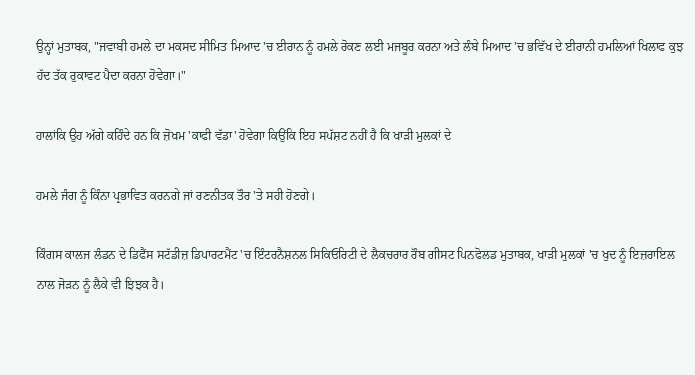ਉਨ੍ਹਾਂ ਮੁਤਾਬਕ, "ਜਵਾਬੀ ਹਮਲੇ ਦਾ ਮਕਸਦ ਸੀਮਿਤ ਮਿਆਦ 'ਚ ਈਰਾਨ ਨੂੰ ਹਮਲੇ ਰੋਕਣ ਲਈ ਮਜਬੂਰ ਕਰਨਾ ਅਤੇ ਲੰਬੇ ਮਿਆਦ 'ਚ ਭਵਿੱਖ ਦੇ ਈਰਾਨੀ ਹਮਲਿਆਂ ਖਿਲਾਫ ਕੁਝ ਹੱਦ ਤੱਕ ਰੁਕਾਵਟ ਪੈਦਾ ਕਰਨਾ ਹੋਵੇਗਾ।"

ਹਾਲਾਂਕਿ ਉਹ ਅੱਗੇ ਕਹਿੰਦੇ ਹਨ ਕਿ ਜ਼ੋਖਮ 'ਕਾਫੀ ਵੱਡਾ' ਹੋਵੇਗਾ ਕਿਉਂਕਿ ਇਹ ਸਪੱਸ਼ਟ ਨਹੀਂ ਹੈ ਕਿ ਖਾੜੀ ਮੁਲਕਾਂ ਦੇ

ਹਮਲੇ ਜੰਗ ਨੂੰ ਕਿੰਨਾ ਪ੍ਰਭਾਵਿਤ ਕਰਨਗੇ ਜਾਂ ਰਣਨੀਤਕ ਤੌਰ 'ਤੇ ਸਹੀ ਹੋਣਗੇ।

ਕਿੰਗਸ ਕਾਲਜ ਲੰਡਨ ਦੇ ਡਿਫੈਂਸ ਸਟੱਡੀਜ਼ ਡਿਪਾਰਟਮੈਂਟ 'ਚ ਇੰਟਰਨੈਸ਼ਨਲ ਸਿਕਿਓਰਿਟੀ ਦੇ ਲੈਕਚਰਾਰ ਰੌਬ ਗੀਸਟ ਪਿਨਫੋਲਡ ਮੁਤਾਬਕ, ਖਾੜੀ ਮੁਲਕਾਂ 'ਚ ਖੁਦ ਨੂੰ ਇਜ਼ਰਾਇਲ ਨਾਲ ਜੋੜਨ ਨੂੰ ਲੈਕੇ ਵੀ ਝਿਝਕ ਹੈ।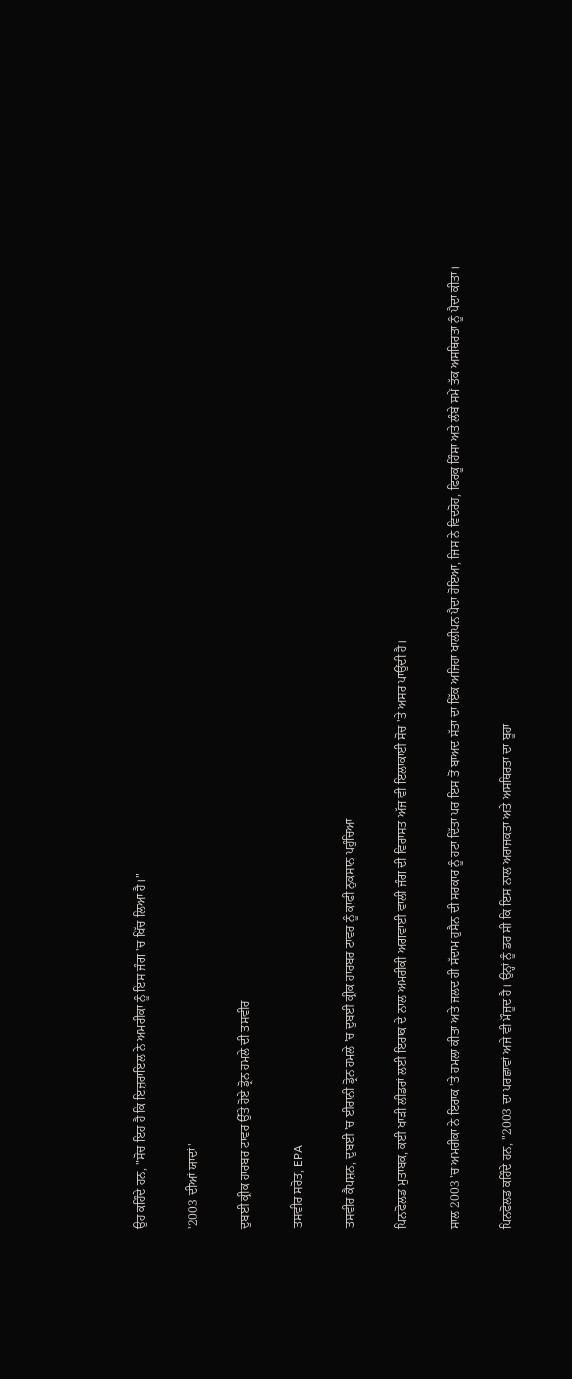ਉਹ ਕਹਿੰਦੇ ਹਨ, "ਸੋਚ ਇਹ ਹੈ ਕਿ ਇਜ਼ਰਾਇਲ ਨੇ ਅਮਰੀਕਾ ਨੂੰ ਇਸ ਜੰਗ 'ਚ ਖਿੱਚ ਲਿਆ ਹੈ।"

'2003 ਦੀਆਂ ਯਾਦਾਂ'

ਦੁਬਈ ਕ੍ਰੀਕ ਹਾਰਬਰ ਟਾਵਰ ਉੱਤੇ ਹੋਏ ਡ੍ਰੋਨ ਹਮਲੇ ਦੀ ਤਸਵੀਰ

ਤਸਵੀਰ ਸਰੋਤ, EPA

ਤਸਵੀਰ ਕੈਪਸ਼ਨ, ਦੁਬਈ 'ਚ ਈਰਾਨੀ ਡ੍ਰੋਨ ਹਮਲੇ 'ਚ ਦੁਬਈ ਕ੍ਰੀਕ ਹਾਰਬਰ ਟਾਵਰ ਨੂੰ ਕਾਫੀ ਨੁਕਸਾਨ ਪਹੁੰਚਿਆ

ਪਿਨਫੋਲਡ ਮੁਤਾਬਕ, ਕਈ ਖਾੜੀ ਲੀਡਰਾਂ ਲਈ ਇਰਾਕ ਦੇ ਨਾਲ ਅਮਰੀਕੀ ਅਗਵਾਈ ਵਾਲੀ ਜੰਗ ਦੀ ਵਿਰਾਸਤ ਅੱਜ ਵੀ ਇਲਾਕਾਈ ਸੋਚ 'ਤੇ ਅਸਰ ਪਾਉਂਦੀ ਹੈ।

ਸਾਲ 2003 'ਚ ਅਮਰੀਕਾ ਨੇ ਇਰਾਕ 'ਤੇ ਹਮਲਾ ਕੀਤਾ ਅਤੇ ਜਲਦ ਹੀ ਸੱਦਾਮ ਹੁਸੈਨ ਦੀ ਸਰਕਾਰ ਨੂੰ ਹਟਾ ਦਿੱਤਾ ਪਰ ਇਸ ਤੋਂ ਬਾਅਦ ਸੱਤਾ ਦਾ ਇੱਕ ਅਜਿਹਾ ਖਾਲੀਪਨ ਪੈਦਾ ਹੋਇਆ, ਜਿਸ ਨੇ ਵਿਦਰੋਹ, ਫਿਰਕੂ ਹਿੰਸਾ ਅਤੇ ਲੰਬੇ ਸਮੇਂ ਤੱਕ ਅਸਥਿਰਤਾ ਨੂੰ ਪੈਦਾ ਕੀਤਾ।

ਪਿਨਫੋਲਡ ਕਹਿੰਦੇ ਹਨ, "2003 ਦਾ ਪਰਛਾਵਾਂ ਅਜੇ ਵੀ ਮੌਜੂਦ ਹੈ। ਉਨ੍ਹਾਂ ਨੂੰ ਡਰ ਸੀ ਕਿ ਇਸ ਨਾਲ ਅਰਾਜਕਤਾ ਅਤੇ ਅਸਥਿਰਤਾ ਦਾ ਬੂਹਾ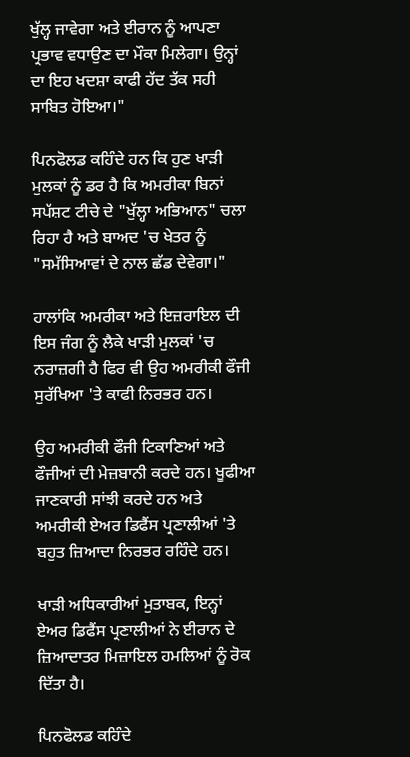ਖੁੱਲ੍ਹ ਜਾਵੇਗਾ ਅਤੇ ਈਰਾਨ ਨੂੰ ਆਪਣਾ ਪ੍ਰਭਾਵ ਵਧਾਉਣ ਦਾ ਮੌਕਾ ਮਿਲੇਗਾ। ਉਨ੍ਹਾਂ ਦਾ ਇਹ ਖਦਸ਼ਾ ਕਾਫੀ ਹੱਦ ਤੱਕ ਸਹੀ ਸਾਬਿਤ ਹੋਇਆ।"

ਪਿਨਫੋਲਡ ਕਹਿੰਦੇ ਹਨ ਕਿ ਹੁਣ ਖਾੜੀ ਮੁਲਕਾਂ ਨੂੰ ਡਰ ਹੈ ਕਿ ਅਮਰੀਕਾ ਬਿਨਾਂ ਸਪੱਸ਼ਟ ਟੀਚੇ ਦੇ "ਖੁੱਲ੍ਹਾ ਅਭਿਆਨ" ਚਲਾ ਰਿਹਾ ਹੈ ਅਤੇ ਬਾਅਦ 'ਚ ਖੇਤਰ ਨੂੰ "ਸਮੱਸਿਆਵਾਂ ਦੇ ਨਾਲ ਛੱਡ ਦੇਵੇਗਾ।"

ਹਾਲਾਂਕਿ ਅਮਰੀਕਾ ਅਤੇ ਇਜ਼ਰਾਇਲ ਦੀ ਇਸ ਜੰਗ ਨੂੰ ਲੈਕੇ ਖਾੜੀ ਮੁਲਕਾਂ 'ਚ ਨਰਾਜ਼ਗੀ ਹੈ ਫਿਰ ਵੀ ਉਹ ਅਮਰੀਕੀ ਫੌਜੀ ਸੁਰੱਖਿਆ 'ਤੇ ਕਾਫੀ ਨਿਰਭਰ ਹਨ।

ਉਹ ਅਮਰੀਕੀ ਫੌਜੀ ਟਿਕਾਣਿਆਂ ਅਤੇ ਫੌਜੀਆਂ ਦੀ ਮੇਜ਼ਬਾਨੀ ਕਰਦੇ ਹਨ। ਖੂਫੀਆ ਜਾਣਕਾਰੀ ਸਾਂਝੀ ਕਰਦੇ ਹਨ ਅਤੇ ਅਮਰੀਕੀ ਏਅਰ ਡਿਫੈਂਸ ਪ੍ਰਣਾਲੀਆਂ 'ਤੇ ਬਹੁਤ ਜ਼ਿਆਦਾ ਨਿਰਭਰ ਰਹਿੰਦੇ ਹਨ।

ਖਾੜੀ ਅਧਿਕਾਰੀਆਂ ਮੁਤਾਬਕ, ਇਨ੍ਹਾਂ ਏਅਰ ਡਿਫੈਂਸ ਪ੍ਰਣਾਲੀਆਂ ਨੇ ਈਰਾਨ ਦੇ ਜ਼ਿਆਦਾਤਰ ਮਿਜ਼ਾਇਲ ਹਮਲਿਆਂ ਨੂੰ ਰੋਕ ਦਿੱਤਾ ਹੈ।

ਪਿਨਫੋਲਡ ਕਹਿੰਦੇ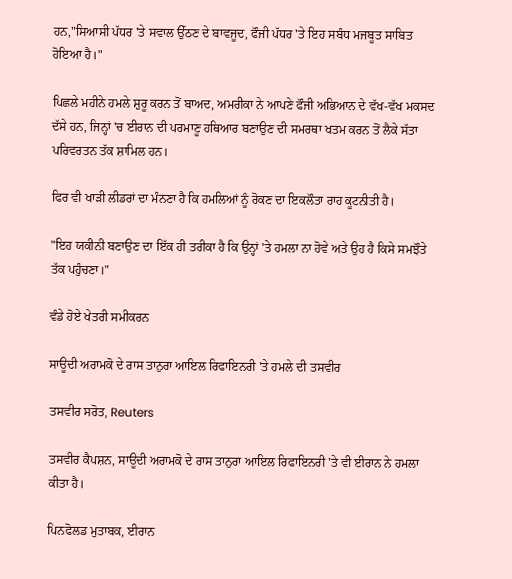ਹਨ,"ਸਿਆਸੀ ਪੱਧਰ 'ਤੇ ਸਵਾਲ ਉੱਠਣ ਦੇ ਬਾਵਜੂਦ, ਫੌਜੀ ਪੱਧਰ 'ਤੇ ਇਹ ਸਬੰਧ ਮਜਬੂਤ ਸਾਬਿਤ ਹੋਇਆ ਹੈ।"

ਪਿਛਲੇ ਮਹੀਨੇ ਹਮਲੇ ਸ਼ੁਰੂ ਕਰਨ ਤੋਂ ਬਾਅਦ, ਅਮਰੀਕਾ ਨੇ ਆਪਣੇ ਫੌਜੀ ਅਭਿਆਨ ਦੇ ਵੱਖ-ਵੱਖ ਮਕਸਦ ਦੱਸੇ ਹਨ, ਜਿਨ੍ਹਾਂ 'ਚ ਈਰਾਨ ਦੀ ਪਰਮਾਣੂ ਹਥਿਆਰ ਬਣਾਉਣ ਦੀ ਸਮਰਥਾ ਖਤਮ ਕਰਨ ਤੋਂ ਲੈਕੇ ਸੱਤਾ ਪਰਿਵਰਤਨ ਤੱਕ ਸ਼ਾਮਿਲ ਹਨ।

ਫਿਰ ਵੀ ਖਾੜੀ ਲੀਡਰਾਂ ਦਾ ਮੰਨਣਾ ਹੈ ਕਿ ਹਮਲਿਆਂ ਨੂੰ ਰੋਕਣ ਦਾ ਇਕਲੌਤਾ ਰਾਹ ਕੂਟਨੀਤੀ ਹੈ।

"ਇਹ ਯਕੀਨੀ ਬਣਾਉਣ ਦਾ ਇੱਕ ਹੀ ਤਰੀਕਾ ਹੈ ਕਿ ਉਨ੍ਹਾਂ 'ਤੇ ਹਮਲਾ ਨਾ ਹੋਵੇ ਅਤੇ ਉਹ ਹੈ ਕਿਸੇ ਸਮਝੌਤੇ ਤੱਕ ਪਹੁੰਚਣਾ।"

ਵੰਡੇ ਹੋਏ ਖੇਤਰੀ ਸਮੀਕਰਨ

ਸਾਊਦੀ ਅਰਾਮਕੋ ਦੇ ਰਾਸ ਤਾਨੁਰਾ ਆਇਲ ਰਿਫਾਇਨਰੀ 'ਤੇ ਹਮਲੇ ਦੀ ਤਸਵੀਰ

ਤਸਵੀਰ ਸਰੋਤ, Reuters

ਤਸਵੀਰ ਕੈਪਸ਼ਨ, ਸਾਊਦੀ ਅਰਾਮਕੋ ਦੇ ਰਾਸ ਤਾਨੁਰਾ ਆਇਲ ਰਿਫਾਇਨਰੀ 'ਤੇ ਵੀ ਈਰਾਨ ਨੇ ਹਮਲਾ ਕੀਤਾ ਹੈ।

ਪਿਨਫੋਲਡ ਮੁਤਾਬਕ, ਈਰਾਨ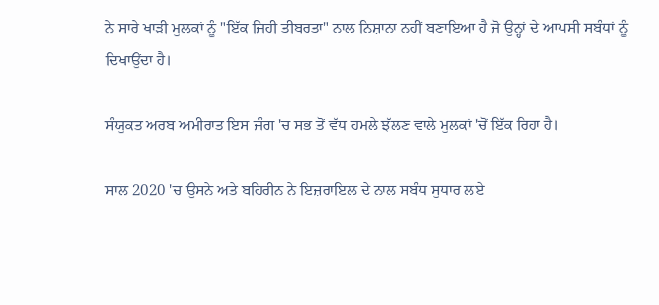ਨੇ ਸਾਰੇ ਖਾੜੀ ਮੁਲਕਾਂ ਨੂੰ "ਇੱਕ ਜਿਹੀ ਤੀਬਰਤਾ" ਨਾਲ ਨਿਸ਼ਾਨਾ ਨਹੀਂ ਬਣਾਇਆ ਹੈ ਜੋ ਉਨ੍ਹਾਂ ਦੇ ਆਪਸੀ ਸਬੰਧਾਂ ਨੂੰ ਦਿਖਾਉਂਦਾ ਹੈ।

ਸੰਯੁਕਤ ਅਰਬ ਅਮੀਰਾਤ ਇਸ ਜੰਗ 'ਚ ਸਭ ਤੋਂ ਵੱਧ ਹਮਲੇ ਝੱਲਣ ਵਾਲੇ ਮੁਲਕਾਂ 'ਚੋਂ ਇੱਕ ਰਿਹਾ ਹੈ।

ਸਾਲ 2020 'ਚ ਉਸਨੇ ਅਤੇ ਬਹਿਰੀਨ ਨੇ ਇਜ਼ਰਾਇਲ ਦੇ ਨਾਲ ਸਬੰਧ ਸੁਧਾਰ ਲਏ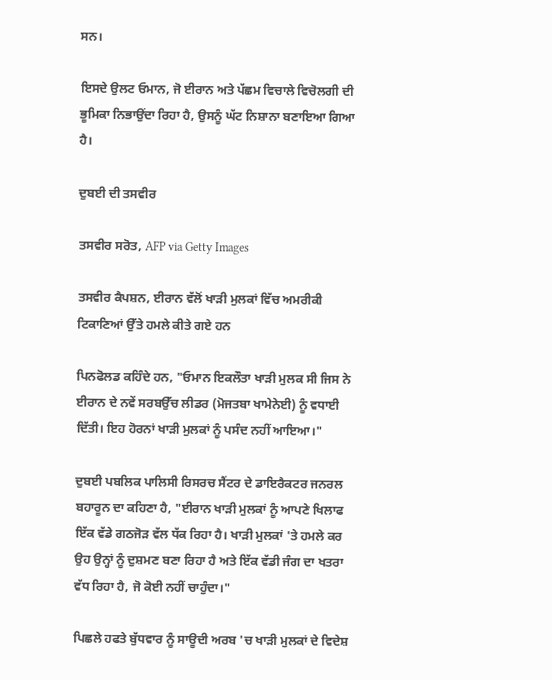ਸਨ।

ਇਸਦੇ ਉਲਟ ਓਮਾਨ, ਜੋ ਈਰਾਨ ਅਤੇ ਪੱਛਮ ਵਿਚਾਲੇ ਵਿਚੋਲਗੀ ਦੀ ਭੂਮਿਕਾ ਨਿਭਾਉਂਦਾ ਰਿਹਾ ਹੈ, ਉਸਨੂੰ ਘੱਟ ਨਿਸ਼ਾਨਾ ਬਣਾਇਆ ਗਿਆ ਹੈ।

ਦੁਬਈ ਦੀ ਤਸਵੀਰ

ਤਸਵੀਰ ਸਰੋਤ, AFP via Getty Images

ਤਸਵੀਰ ਕੈਪਸ਼ਨ, ਈਰਾਨ ਵੱਲੋਂ ਖਾੜੀ ਮੁਲਕਾਂ ਵਿੱਚ ਅਮਰੀਕੀ ਟਿਕਾਣਿਆਂ ਉੱਤੇ ਹਮਲੇ ਕੀਤੇ ਗਏ ਹਨ

ਪਿਨਫੋਲਡ ਕਹਿੰਦੇ ਹਨ, "ਓਮਾਨ ਇਕਲੌਤਾ ਖਾੜੀ ਮੁਲਕ ਸੀ ਜਿਸ ਨੇ ਈਰਾਨ ਦੇ ਨਵੇਂ ਸਰਬਉੱਚ ਲੀਡਰ (ਮੋਜਤਬਾ ਖਾਮੇਨੇਈ) ਨੂੰ ਵਧਾਈ ਦਿੱਤੀ। ਇਹ ਹੋਰਨਾਂ ਖਾੜੀ ਮੁਲਕਾਂ ਨੂੰ ਪਸੰਦ ਨਹੀਂ ਆਇਆ।"

ਦੁਬਈ ਪਬਲਿਕ ਪਾਲਿਸੀ ਰਿਸਰਚ ਸੈਂਟਰ ਦੇ ਡਾਇਰੈਕਟਰ ਜਨਰਲ ਬਹਾਰੂਨ ਦਾ ਕਹਿਣਾ ਹੈ, "ਈਰਾਨ ਖਾੜੀ ਮੁਲਕਾਂ ਨੂੰ ਆਪਣੇ ਖਿਲਾਫ ਇੱਕ ਵੱਡੇ ਗਠਜੋੜ ਵੱਲ ਧੱਕ ਰਿਹਾ ਹੈ। ਖਾੜੀ ਮੁਲਕਾਂ 'ਤੇ ਹਮਲੇ ਕਰ ਉਹ ਉਨ੍ਹਾਂ ਨੂੰ ਦੁਸ਼ਮਣ ਬਣਾ ਰਿਹਾ ਹੈ ਅਤੇ ਇੱਕ ਵੱਡੀ ਜੰਗ ਦਾ ਖਤਰਾ ਵੱਧ ਰਿਹਾ ਹੈ, ਜੋ ਕੋਈ ਨਹੀਂ ਚਾਹੁੰਦਾ।"

ਪਿਛਲੇ ਹਫਤੇ ਬੁੱਧਵਾਰ ਨੂੰ ਸਾਊਦੀ ਅਰਬ 'ਚ ਖਾੜੀ ਮੁਲਕਾਂ ਦੇ ਵਿਦੇਸ਼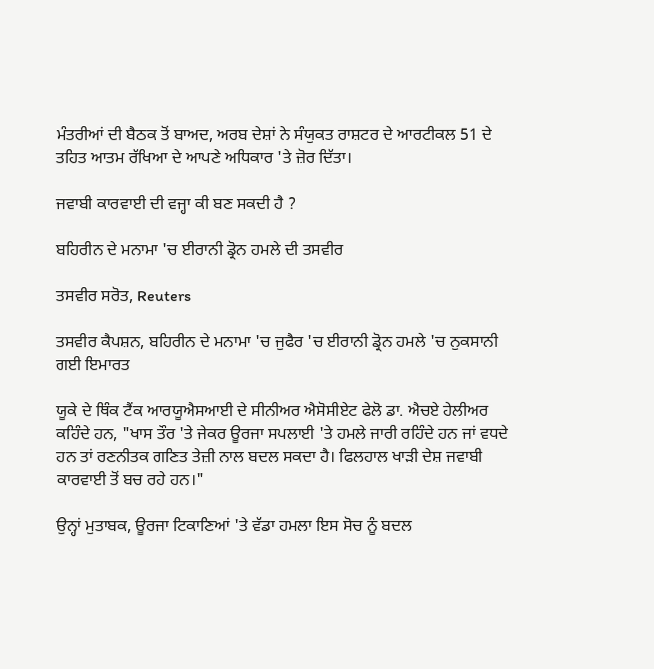ਮੰਤਰੀਆਂ ਦੀ ਬੈਠਕ ਤੋਂ ਬਾਅਦ, ਅਰਬ ਦੇਸ਼ਾਂ ਨੇ ਸੰਯੁਕਤ ਰਾਸ਼ਟਰ ਦੇ ਆਰਟੀਕਲ 51 ਦੇ ਤਹਿਤ ਆਤਮ ਰੱਖਿਆ ਦੇ ਆਪਣੇ ਅਧਿਕਾਰ 'ਤੇ ਜ਼ੋਰ ਦਿੱਤਾ।

ਜਵਾਬੀ ਕਾਰਵਾਈ ਦੀ ਵਜ੍ਹਾ ਕੀ ਬਣ ਸਕਦੀ ਹੈ ?

ਬਹਿਰੀਨ ਦੇ ਮਨਾਮਾ 'ਚ ਈਰਾਨੀ ਡ੍ਰੋਨ ਹਮਲੇ ਦੀ ਤਸਵੀਰ

ਤਸਵੀਰ ਸਰੋਤ, Reuters

ਤਸਵੀਰ ਕੈਪਸ਼ਨ, ਬਹਿਰੀਨ ਦੇ ਮਨਾਮਾ 'ਚ ਜੁਫੈਰ 'ਚ ਈਰਾਨੀ ਡ੍ਰੋਨ ਹਮਲੇ 'ਚ ਨੁਕਸਾਨੀ ਗਈ ਇਮਾਰਤ

ਯੂਕੇ ਦੇ ਥਿੰਕ ਟੈਂਕ ਆਰਯੂਐਸਆਈ ਦੇ ਸੀਨੀਅਰ ਐਸੋਸੀਏਟ ਫੇਲੋ ਡਾ. ਐਚਏ ਹੇਲੀਅਰ ਕਹਿੰਦੇ ਹਨ, "ਖਾਸ ਤੌਰ 'ਤੇ ਜੇਕਰ ਊਰਜਾ ਸਪਲਾਈ 'ਤੇ ਹਮਲੇ ਜਾਰੀ ਰਹਿੰਦੇ ਹਨ ਜਾਂ ਵਧਦੇ ਹਨ ਤਾਂ ਰਣਨੀਤਕ ਗਣਿਤ ਤੇਜ਼ੀ ਨਾਲ ਬਦਲ ਸਕਦਾ ਹੈ। ਫਿਲਹਾਲ ਖਾੜੀ ਦੇਸ਼ ਜਵਾਬੀ ਕਾਰਵਾਈ ਤੋਂ ਬਚ ਰਹੇ ਹਨ।"

ਉਨ੍ਹਾਂ ਮੁਤਾਬਕ, ਊਰਜਾ ਟਿਕਾਣਿਆਂ 'ਤੇ ਵੱਡਾ ਹਮਲਾ ਇਸ ਸੋਚ ਨੂੰ ਬਦਲ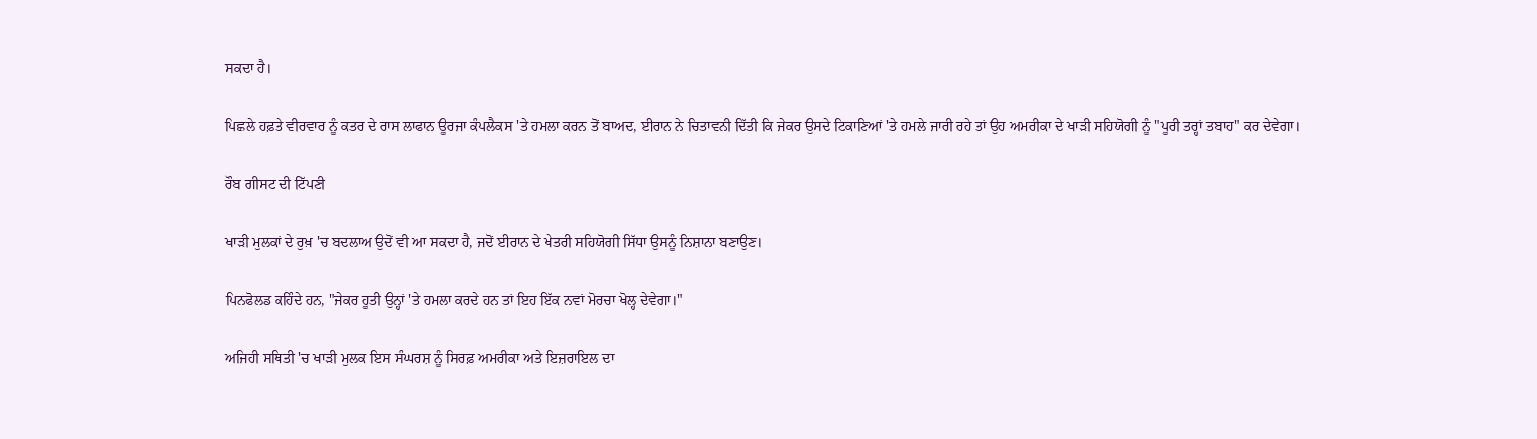ਸਕਦਾ ਹੈ।

ਪਿਛਲੇ ਹਫ਼ਤੇ ਵੀਰਵਾਰ ਨੂੰ ਕਤਰ ਦੇ ਰਾਸ ਲਾਫਾਨ ਊਰਜਾ ਕੰਪਲੈਕਸ 'ਤੇ ਹਮਲਾ ਕਰਨ ਤੋਂ ਬਾਅਦ, ਈਰਾਨ ਨੇ ਚਿਤਾਵਨੀ ਦਿੱਤੀ ਕਿ ਜੇਕਰ ਉਸਦੇ ਟਿਕਾਣਿਆਂ 'ਤੇ ਹਮਲੇ ਜਾਰੀ ਰਹੇ ਤਾਂ ਉਹ ਅਮਰੀਕਾ ਦੇ ਖਾੜੀ ਸਹਿਯੋਗੀ ਨੂੰ "ਪੂਰੀ ਤਰ੍ਹਾਂ ਤਬਾਹ" ਕਰ ਦੇਵੇਗਾ।

ਰੌਬ ਗੀਸਟ ਦੀ ਟਿੱਪਣੀ

ਖਾੜੀ ਮੁਲਕਾਂ ਦੇ ਰੁਖ਼ 'ਚ ਬਦਲਾਅ ਉਦੋਂ ਵੀ ਆ ਸਕਦਾ ਹੈ, ਜਦੋਂ ਈਰਾਨ ਦੇ ਖੇਤਰੀ ਸਹਿਯੋਗੀ ਸਿੱਧਾ ਉਸਨੂੰ ਨਿਸ਼ਾਨਾ ਬਣਾਉਣ।

ਪਿਨਫੋਲਡ ਕਹਿੰਦੇ ਹਨ, "ਜੇਕਰ ਹੂਤੀ ਉਨ੍ਹਾਂ 'ਤੇ ਹਮਲਾ ਕਰਦੇ ਹਨ ਤਾਂ ਇਹ ਇੱਕ ਨਵਾਂ ਮੋਰਚਾ ਖੋਲ੍ਹ ਦੇਵੇਗਾ।"

ਅਜਿਹੀ ਸਥਿਤੀ 'ਚ ਖਾੜੀ ਮੁਲਕ ਇਸ ਸੰਘਰਸ਼ ਨੂੰ ਸਿਰਫ਼ ਅਮਰੀਕਾ ਅਤੇ ਇਜ਼ਰਾਇਲ ਦਾ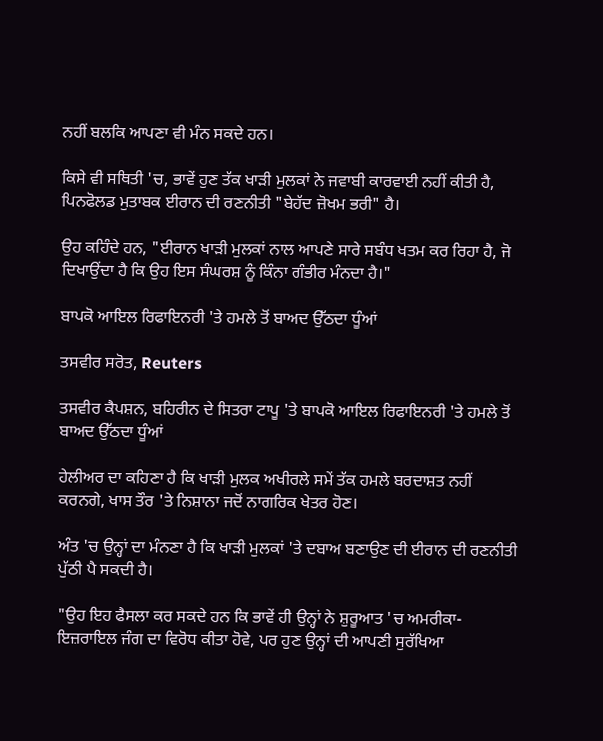ਨਹੀਂ ਬਲਕਿ ਆਪਣਾ ਵੀ ਮੰਨ ਸਕਦੇ ਹਨ।

ਕਿਸੇ ਵੀ ਸਥਿਤੀ 'ਚ, ਭਾਵੇਂ ਹੁਣ ਤੱਕ ਖਾੜੀ ਮੁਲਕਾਂ ਨੇ ਜਵਾਬੀ ਕਾਰਵਾਈ ਨਹੀਂ ਕੀਤੀ ਹੈ, ਪਿਨਫੋਲਡ ਮੁਤਾਬਕ ਈਰਾਨ ਦੀ ਰਣਨੀਤੀ "ਬੇਹੱਦ ਜ਼ੋਖਮ ਭਰੀ" ਹੈ।

ਉਹ ਕਹਿੰਦੇ ਹਨ, "ਈਰਾਨ ਖਾੜੀ ਮੁਲਕਾਂ ਨਾਲ ਆਪਣੇ ਸਾਰੇ ਸਬੰਧ ਖਤਮ ਕਰ ਰਿਹਾ ਹੈ, ਜੋ ਦਿਖਾਉਂਦਾ ਹੈ ਕਿ ਉਹ ਇਸ ਸੰਘਰਸ਼ ਨੂੰ ਕਿੰਨਾ ਗੰਭੀਰ ਮੰਨਦਾ ਹੈ।"

ਬਾਪਕੋ ਆਇਲ ਰਿਫਾਇਨਰੀ 'ਤੇ ਹਮਲੇ ਤੋਂ ਬਾਅਦ ਉੱਠਦਾ ਧੂੰਆਂ

ਤਸਵੀਰ ਸਰੋਤ, Reuters

ਤਸਵੀਰ ਕੈਪਸ਼ਨ, ਬਹਿਰੀਨ ਦੇ ਸਿਤਰਾ ਟਾਪੂ 'ਤੇ ਬਾਪਕੋ ਆਇਲ ਰਿਫਾਇਨਰੀ 'ਤੇ ਹਮਲੇ ਤੋਂ ਬਾਅਦ ਉੱਠਦਾ ਧੂੰਆਂ

ਹੇਲੀਅਰ ਦਾ ਕਹਿਣਾ ਹੈ ਕਿ ਖਾੜੀ ਮੁਲਕ ਅਖੀਰਲੇ ਸਮੇਂ ਤੱਕ ਹਮਲੇ ਬਰਦਾਸ਼ਤ ਨਹੀਂ ਕਰਨਗੇ, ਖਾਸ ਤੌਰ 'ਤੇ ਨਿਸ਼ਾਨਾ ਜਦੋਂ ਨਾਗਰਿਕ ਖੇਤਰ ਹੋਣ।

ਅੰਤ 'ਚ ਉਨ੍ਹਾਂ ਦਾ ਮੰਨਣਾ ਹੈ ਕਿ ਖਾੜੀ ਮੁਲਕਾਂ 'ਤੇ ਦਬਾਅ ਬਣਾਉਣ ਦੀ ਈਰਾਨ ਦੀ ਰਣਨੀਤੀ ਪੁੱਠੀ ਪੈ ਸਕਦੀ ਹੈ।

"ਉਹ ਇਹ ਫੈਸਲਾ ਕਰ ਸਕਦੇ ਹਨ ਕਿ ਭਾਵੇਂ ਹੀ ਉਨ੍ਹਾਂ ਨੇ ਸ਼ੁਰੂਆਤ 'ਚ ਅਮਰੀਕਾ-ਇਜ਼ਰਾਇਲ ਜੰਗ ਦਾ ਵਿਰੋਧ ਕੀਤਾ ਹੋਵੇ, ਪਰ ਹੁਣ ਉਨ੍ਹਾਂ ਦੀ ਆਪਣੀ ਸੁਰੱਖਿਆ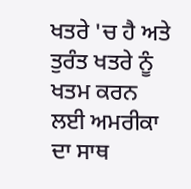ਖਤਰੇ 'ਚ ਹੈ ਅਤੇ ਤੁਰੰਤ ਖਤਰੇ ਨੂੰ ਖਤਮ ਕਰਨ ਲਈ ਅਮਰੀਕਾ ਦਾ ਸਾਥ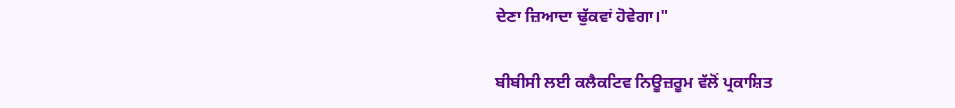ਦੇਣਾ ਜ਼ਿਆਦਾ ਢੁੱਕਵਾਂ ਹੋਵੇਗਾ।"

ਬੀਬੀਸੀ ਲਈ ਕਲੈਕਟਿਵ ਨਿਊਜ਼ਰੂਮ ਵੱਲੋਂ ਪ੍ਰਕਾਸ਼ਿਤ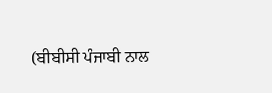(ਬੀਬੀਸੀ ਪੰਜਾਬੀ ਨਾਲ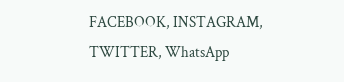FACEBOOK, INSTAGRAM, TWITTER, WhatsApp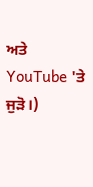ਅਤੇ YouTube 'ਤੇ ਜੁੜੋ।)